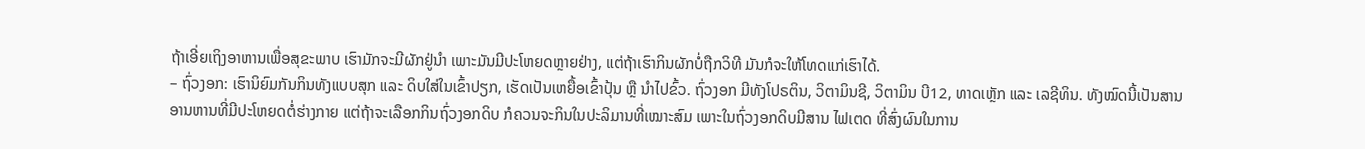ຖ້າເອີ່ຍເຖິງອາຫານເພື່ອສຸຂະພາບ ເຮົາມັກຈະມີຜັກຢູ່ນຳ ເພາະມັນມີປະໂຫຍດຫຼາຍຢ່າງ, ແຕ່ຖ້າເຮົາກິນຜັກບໍ່ຖືກວິທີ ມັນກໍຈະໃຫ້ໂທດແກ່ເຮົາໄດ້.
– ຖົ່ວງອກ: ເຮົານິຍົມກັນກິນທັງແບບສຸກ ແລະ ດິບໃສ່ໃນເຂົ້າປຽກ, ເຮັດເປັນເຫຍື້ອເຂົ້າປຸ້ນ ຫຼື ນຳໄປຂົ້ວ. ຖົ່ວງອກ ມີທັງໂປຣຕິນ, ວິຕາມິນຊີ, ວິຕາມິນ ບີ12, ທາດເຫຼັກ ແລະ ເລຊີທິນ. ທັງໝົດນີ້ເປັນສານອານຫານທີ່ມີປະໂຫຍດຕໍ່ຮ່າງກາຍ ແຕ່ຖ້າຈະເລືອກກິນຖົ່ວງອກດິບ ກໍຄວນຈະກິນໃນປະລິມານທີ່ເໝາະສົມ ເພາະໃນຖົ່ວງອກດິບມີສານ ໄຟເຕດ ທີ່ສົ່ງຜົນໃນການ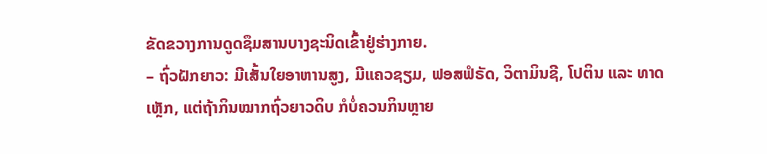ຂັດຂວາງການດູດຊຶມສານບາງຊະນິດເຂົ້າຢູ່ຮ່າງກາຍ.
– ຖົ່ວຝັກຍາວ: ມີເສັ້ນໃຍອາຫານສູງ, ມີແຄວຊຽມ, ຟອສຟໍຣັດ, ວິຕາມິນຊີ, ໂປຕິນ ແລະ ທາດເຫຼັກ, ແຕ່ຖ້າກິນໝາກຖົ່ວຍາວດິບ ກໍບໍ່ຄວນກິນຫຼາຍ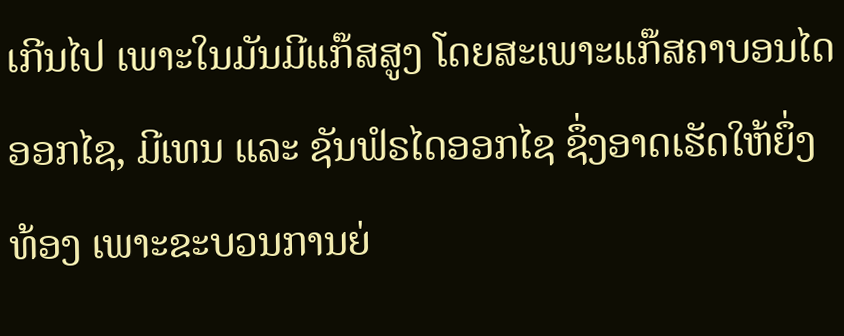ເກີນໄປ ເພາະໃນມັນມີແກ໊ສສູງ ໂດຍສະເພາະແກ໊ສຄາບອນໄດອອກໄຊ, ມີເທນ ແລະ ຊັນຟໍຣໄດອອກໄຊ ຊຶ່ງອາດເຮັດໃຫ້ຍຶ່ງທ້ອງ ເພາະຂະບວນການຍ່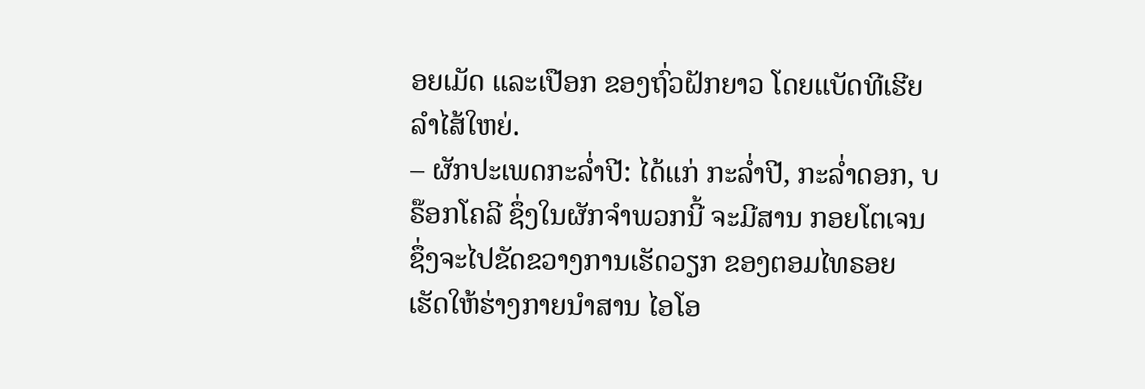ອຍເມັດ ແລະເປືອກ ຂອງຖົ່ວຝັກຍາວ ໂດຍແບັດທີເຮີຍລຳໄສ້ໃຫຍ່.
– ຜັກປະເພດກະລໍ່າປີ: ໄດ້ແກ່ ກະລໍ່າປີ, ກະລໍ່າດອກ, ບຣ໊ອກໂຄລີ ຊຶ່ງໃນຜັກຈຳພວກນີ້ ຈະມີສານ ກອຍໂຕເຈນ ຊຶ່ງຈະໄປຂັດຂວາງການເຮັດວຽກ ຂອງຕອມໄທຣອຍ ເຮັດໃຫ້ຮ່າງກາຍນຳສານ ໄອໂອ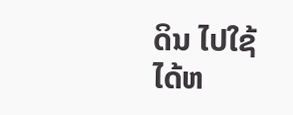ດິນ ໄປໃຊ້ໄດ້ຫ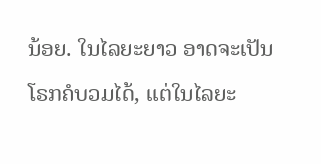ນ້ອຍ. ໃນໄລຍະຍາວ ອາດຈະເປັນໂຣກຄໍບວມໄດ້, ແຕ່ໃນໄລຍະ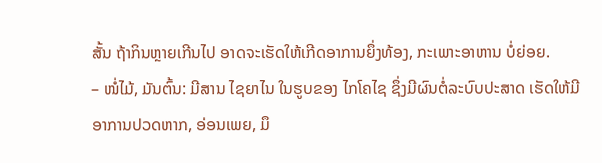ສັ້ນ ຖ້າກິນຫຼາຍເກີນໄປ ອາດຈະເຮັດໃຫ້ເກີດອາການຍຶ່ງທ້ອງ, ກະເພາະອາຫານ ບໍ່ຍ່ອຍ.
– ໜໍ່ໄມ້, ມັນຕົ້ນ: ມີສານ ໄຊຍາໄນ ໃນຮູບຂອງ ໄກໂຄໄຊ ຊຶ່ງມີຜົນຕໍ່ລະບົບປະສາດ ເຮັດໃຫ້ມີອາການປວດຫາກ, ອ່ອນເພຍ, ມຶ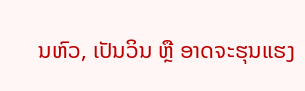ນຫົວ, ເປັນວິນ ຫຼື ອາດຈະຮຸນແຮງ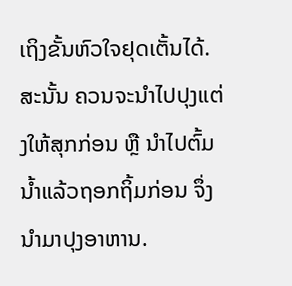ເຖິງຂັ້ນຫົວໃຈຢຸດເຕັ້ນໄດ້. ສະນັ້ນ ຄວນຈະນຳໄປປຸງແຕ່ງໃຫ້ສຸກກ່ອນ ຫຼື ນຳໄປຕົ້ມນໍ້າແລ້ວຖອກຖິ້ມກ່ອນ ຈຶ່ງນຳມາປຸງອາຫານ.